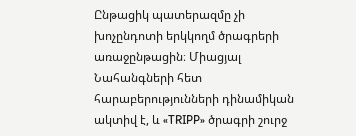Ընթացիկ պատերազմը չի խոչընդոտի երկկողմ ծրագրերի առաջընթացին։ Միացյալ Նահանգների հետ հարաբերությունների դինամիկան ակտիվ է, և «TRIPP» ծրագրի շուրջ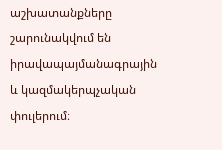աշխատանքները շարունակվում են իրավապայմանագրային և կազմակերպչական փուլերում։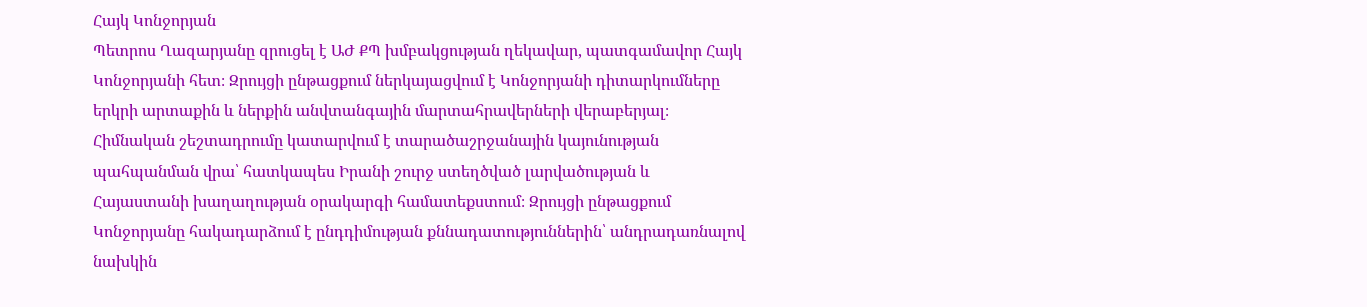Հայկ Կոնջորյան
Պետրոս Ղազարյանը զրուցել է ԱԺ ՔՊ խմբակցության ղեկավար, պատգամավոր Հայկ Կոնջորյանի հետ։ Զրույցի ընթացքում ներկայացվում է Կոնջորյանի դիտարկումները երկրի արտաքին և ներքին անվտանգային մարտահրավերների վերաբերյալ։ Հիմնական շեշտադրումը կատարվում է տարածաշրջանային կայունության պահպանման վրա՝ հատկապես Իրանի շուրջ ստեղծված լարվածության և Հայաստանի խաղաղության օրակարգի համատեքստում։ Զրույցի ընթացքում Կոնջորյանը հակադարձում է ընդդիմության քննադատություններին՝ անդրադառնալով նախկին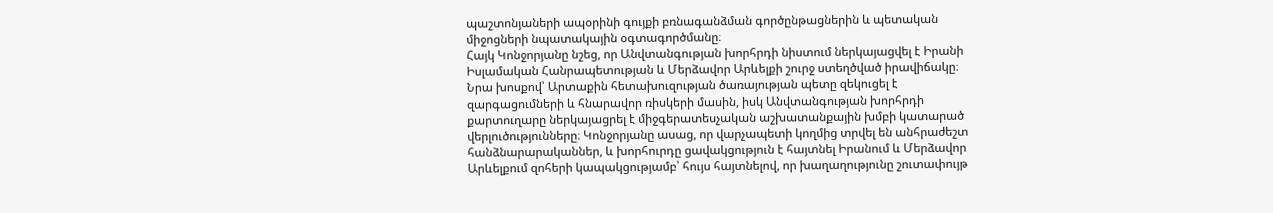պաշտոնյաների ապօրինի գույքի բռնագանձման գործընթացներին և պետական միջոցների նպատակային օգտագործմանը։
Հայկ Կոնջորյանը նշեց, որ Անվտանգության խորհրդի նիստում ներկայացվել է Իրանի Իսլամական Հանրապետության և Մերձավոր Արևելքի շուրջ ստեղծված իրավիճակը։ Նրա խոսքով՝ Արտաքին հետախուզության ծառայության պետը զեկուցել է զարգացումների և հնարավոր ռիսկերի մասին, իսկ Անվտանգության խորհրդի քարտուղարը ներկայացրել է միջգերատեսչական աշխատանքային խմբի կատարած վերլուծությունները։ Կոնջորյանը ասաց, որ վարչապետի կողմից տրվել են անհրաժեշտ հանձնարարականներ, և խորհուրդը ցավակցություն է հայտնել Իրանում և Մերձավոր Արևելքում զոհերի կապակցությամբ՝ հույս հայտնելով, որ խաղաղությունը շուտափույթ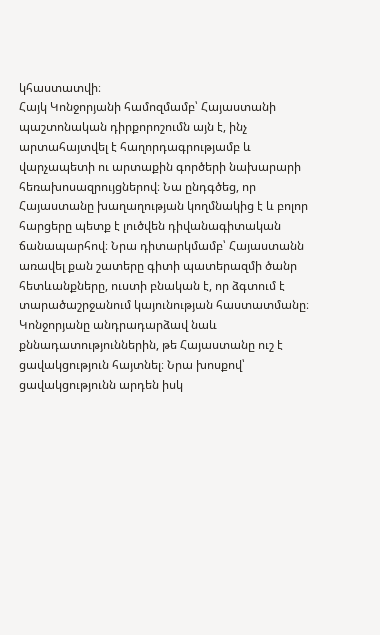կհաստատվի։
Հայկ Կոնջորյանի համոզմամբ՝ Հայաստանի պաշտոնական դիրքորոշումն այն է, ինչ արտահայտվել է հաղորդագրությամբ և վարչապետի ու արտաքին գործերի նախարարի հեռախոսազրույցներով։ Նա ընդգծեց, որ Հայաստանը խաղաղության կողմնակից է և բոլոր հարցերը պետք է լուծվեն դիվանագիտական ճանապարհով։ Նրա դիտարկմամբ՝ Հայաստանն առավել քան շատերը գիտի պատերազմի ծանր հետևանքները, ուստի բնական է, որ ձգտում է տարածաշրջանում կայունության հաստատմանը։
Կոնջորյանը անդրադարձավ նաև քննադատություններին, թե Հայաստանը ուշ է ցավակցություն հայտնել։ Նրա խոսքով՝ ցավակցությունն արդեն իսկ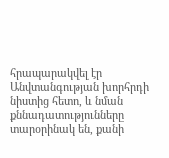հրապարակվել էր Անվտանգության խորհրդի նիստից հետո, և նման քննադատությունները տարօրինակ են, քանի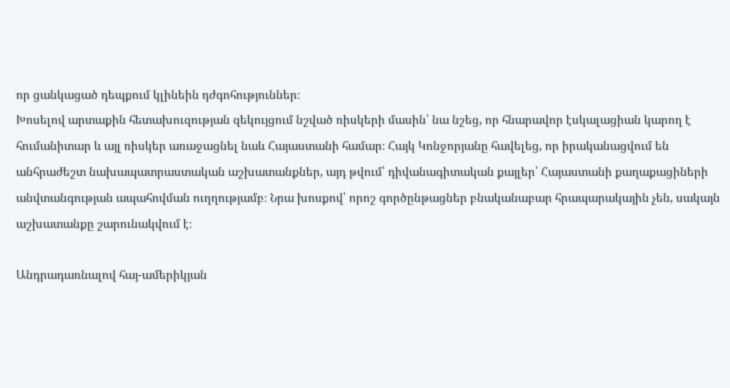որ ցանկացած դեպքում կլինեին դժգոհություններ։
Խոսելով արտաքին հետախուզության զեկույցում նշված ռիսկերի մասին՝ նա նշեց, որ հնարավոր էսկալացիան կարող է հումանիտար և այլ ռիսկեր առաջացնել նաև Հայաստանի համար։ Հայկ Կոնջորյանը հավելեց, որ իրականացվում են անհրաժեշտ նախապատրաստական աշխատանքներ, այդ թվում՝ դիվանագիտական քայլեր՝ Հայաստանի քաղաքացիների անվտանգության ապահովման ուղղությամբ։ Նրա խոսքով՝ որոշ գործընթացներ բնականաբար հրապարակային չեն, սակայն աշխատանքը շարունակվում է։

Անդրադառնալով հայ-ամերիկյան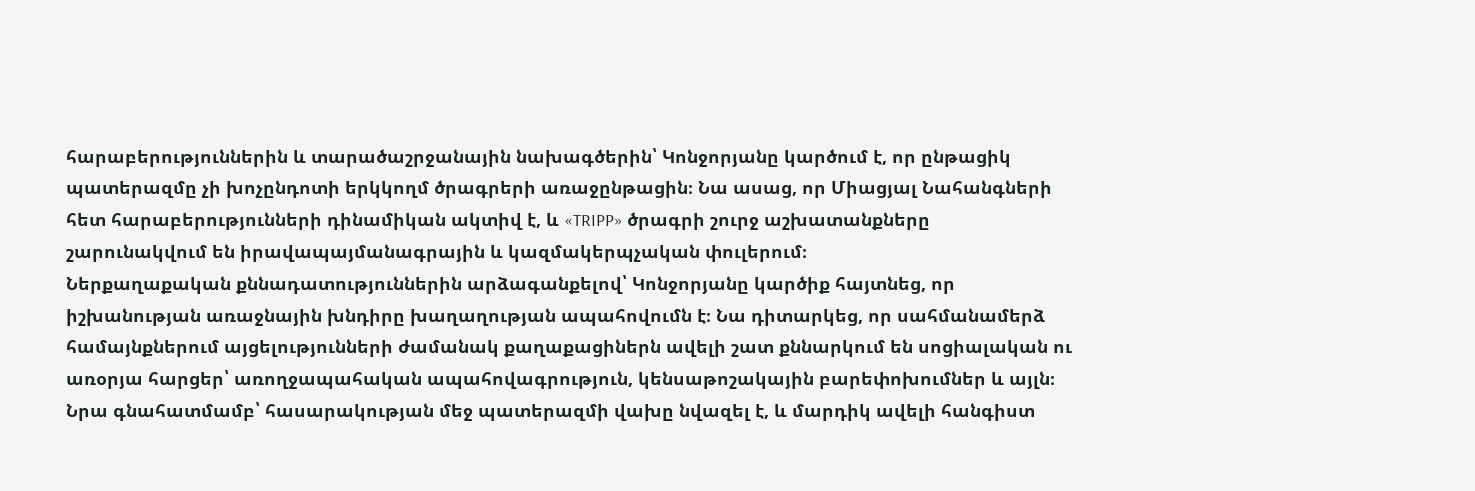հարաբերություններին և տարածաշրջանային նախագծերին՝ Կոնջորյանը կարծում է, որ ընթացիկ պատերազմը չի խոչընդոտի երկկողմ ծրագրերի առաջընթացին։ Նա ասաց, որ Միացյալ Նահանգների հետ հարաբերությունների դինամիկան ակտիվ է, և «TRIPP» ծրագրի շուրջ աշխատանքները շարունակվում են իրավապայմանագրային և կազմակերպչական փուլերում։
Ներքաղաքական քննադատություններին արձագանքելով՝ Կոնջորյանը կարծիք հայտնեց, որ իշխանության առաջնային խնդիրը խաղաղության ապահովումն է։ Նա դիտարկեց, որ սահմանամերձ համայնքներում այցելությունների ժամանակ քաղաքացիներն ավելի շատ քննարկում են սոցիալական ու առօրյա հարցեր՝ առողջապահական ապահովագրություն, կենսաթոշակային բարեփոխումներ և այլն։ Նրա գնահատմամբ՝ հասարակության մեջ պատերազմի վախը նվազել է, և մարդիկ ավելի հանգիստ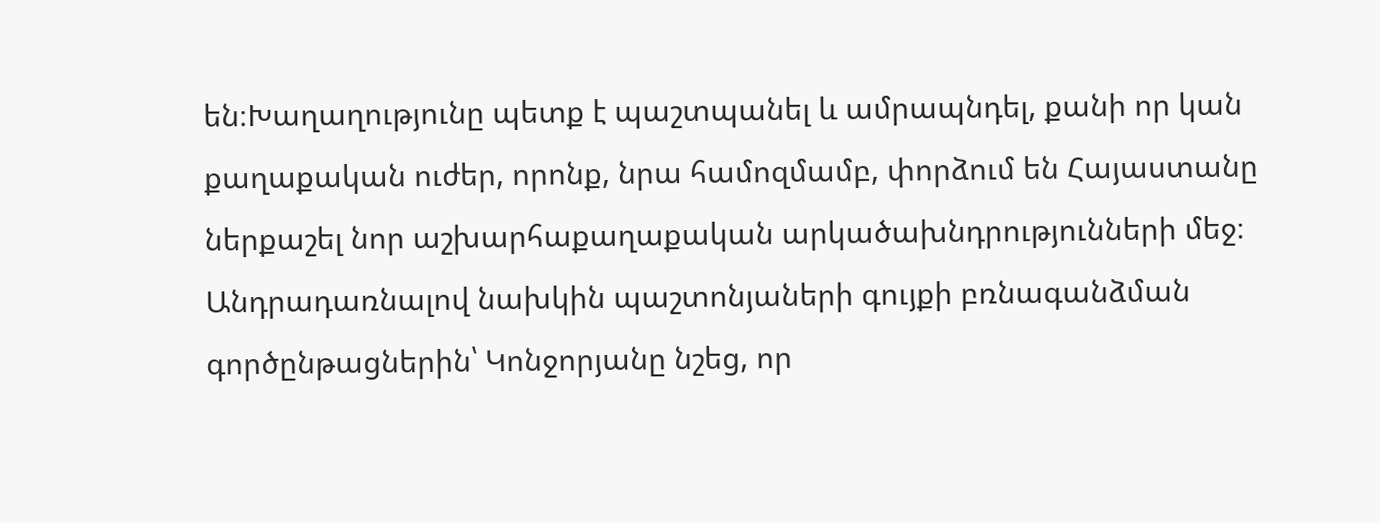են։Խաղաղությունը պետք է պաշտպանել և ամրապնդել, քանի որ կան քաղաքական ուժեր, որոնք, նրա համոզմամբ, փորձում են Հայաստանը ներքաշել նոր աշխարհաքաղաքական արկածախնդրությունների մեջ։
Անդրադառնալով նախկին պաշտոնյաների գույքի բռնագանձման գործընթացներին՝ Կոնջորյանը նշեց, որ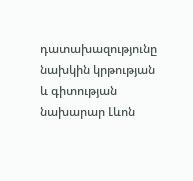դատախազությունը նախկին կրթության և գիտության նախարար Լևոն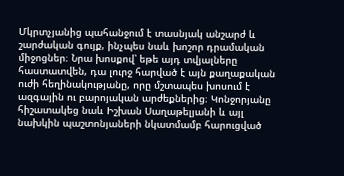Մկրտչյանից պահանջում է տասնյակ անշարժ և շարժական գույք, ինչպես նաև խոշոր դրամական միջոցներ։ Նրա խոսքով՝ եթե այդ տվյալները հաստատվեն, դա լուրջ հարված է այն քաղաքական ուժի հեղինակությանը, որը մշտապես խոսում է ազգային ու բարոյական արժեքներից։ Կոնջորյանը հիշատակեց նաև Իշխան Սաղաթելյանի և այլ նախկին պաշտոնյաների նկատմամբ հարուցված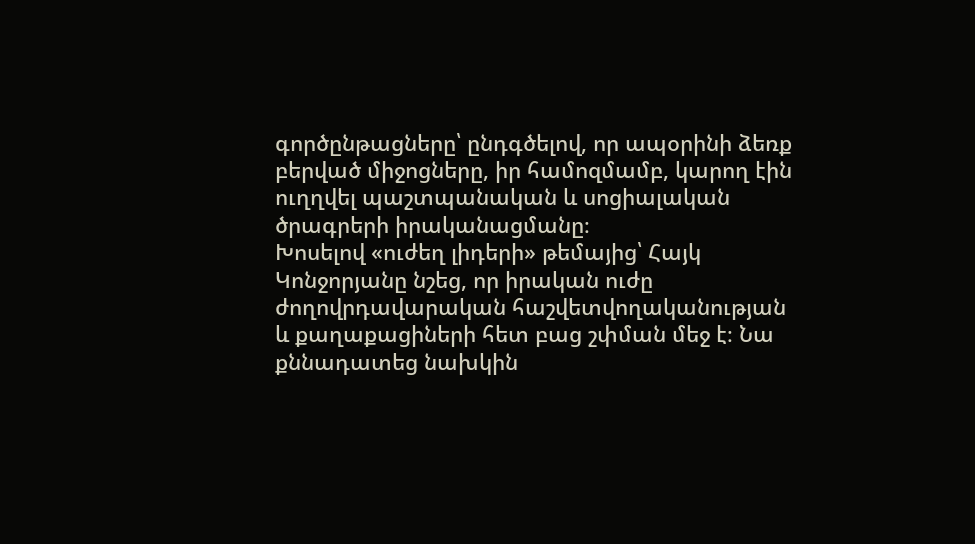գործընթացները՝ ընդգծելով, որ ապօրինի ձեռք բերված միջոցները, իր համոզմամբ, կարող էին ուղղվել պաշտպանական և սոցիալական ծրագրերի իրականացմանը։
Խոսելով «ուժեղ լիդերի» թեմայից՝ Հայկ Կոնջորյանը նշեց, որ իրական ուժը ժողովրդավարական հաշվետվողականության և քաղաքացիների հետ բաց շփման մեջ է։ Նա քննադատեց նախկին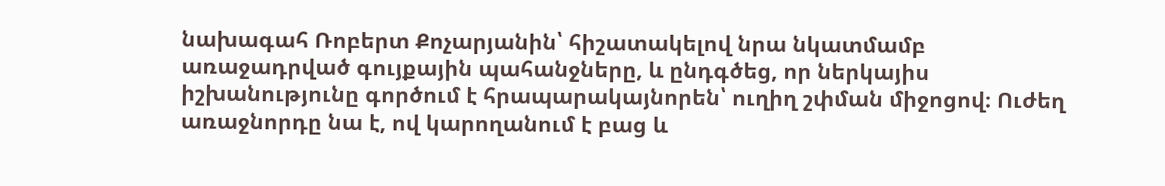նախագահ Ռոբերտ Քոչարյանին՝ հիշատակելով նրա նկատմամբ առաջադրված գույքային պահանջները, և ընդգծեց, որ ներկայիս իշխանությունը գործում է հրապարակայնորեն՝ ուղիղ շփման միջոցով։ Ուժեղ առաջնորդը նա է, ով կարողանում է բաց և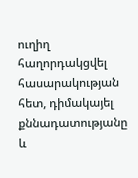ուղիղ հաղորդակցվել հասարակության հետ, դիմակայել քննադատությանը և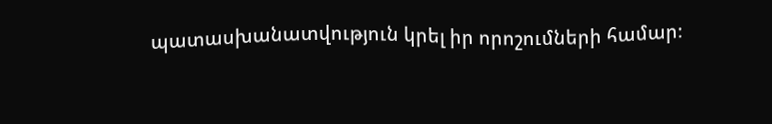պատասխանատվություն կրել իր որոշումների համար։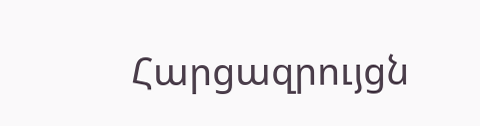Հարցազրույցն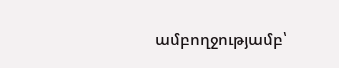ամբողջությամբ՝